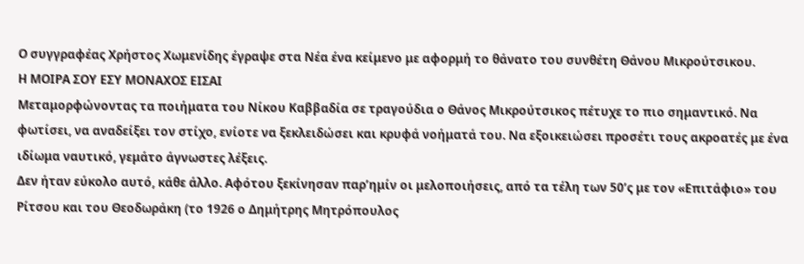Ο συγγραφέας Χρήστος Χωμενίδης έγραψε στα Νέα ένα κείμενο με αφορμή το θάνατο του συνθέτη Θάνου Μικρούτσικου.
Η ΜΟΙΡΑ ΣΟΥ ΕΣΥ ΜΟΝΑΧΟΣ ΕΙΣΑΙ
Μεταμορφώνοντας τα ποιήματα του Νίκου Καββαδία σε τραγούδια ο Θάνος Μικρούτσικος πέτυχε το πιο σημαντικό. Να φωτίσει, να αναδείξει τον στίχο, ενίοτε να ξεκλειδώσει και κρυφά νοήματά του. Να εξοικειώσει προσέτι τους ακροατές με ένα ιδίωμα ναυτικό, γεμάτο άγνωστες λέξεις.
Δεν ήταν εύκολο αυτό, κάθε άλλο. Αφότου ξεκίνησαν παρ’ημίν οι μελοποιήσεις, από τα τέλη των 50’ς με τον «Επιτάφιο» του Ρίτσου και του Θεοδωράκη (το 1926 ο Δημήτρης Μητρόπουλος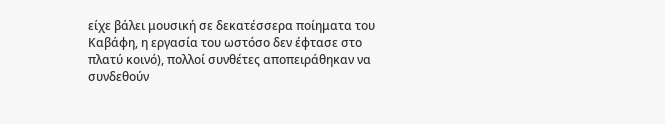είχε βάλει μουσική σε δεκατέσσερα ποίηματα του Καβάφη, η εργασία του ωστόσο δεν έφτασε στο πλατύ κοινό), πολλοί συνθέτες αποπειράθηκαν να συνδεθούν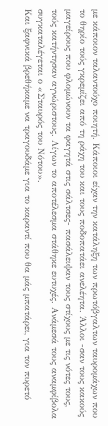με κάποιον ταλαντούχο ποιητή. Κάποιοι είχαν την κατάληξη των πρωτόβγαλτων ταυρομάχων που το θηρίο τούς γκρεμίζει από τη ράχη του και τους ποδοπατάει ανελέητα. Άλλοι -σαν τους κακούς μαγείρους που φλομώνουν τα φαγητά στις σάλτσες- πασάλειψαν τους στίχους με τις νότες τους, τούς κατήντησαν αγνώριστους. Λίγων το αποτέλεσμα στάθηκε ευτυχές. Ανάμεσά τους αναμφίβολα συγκαταλέγεται ο «Σταυρός του Νότου».
Και ξαφνικά βρεθήκαμε να τραγουδάμε για το καραντί που θα μάς μπατάρει, για τον πυρετό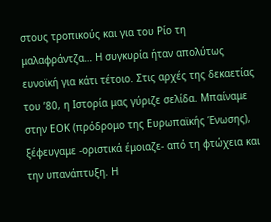στους τροπικούς και για του Ρίο τη μαλαφράντζα… Η συγκυρία ήταν απολύτως ευνοϊκή για κάτι τέτοιο. Στις αρχές της δεκαετίας του ’80, η Ιστορία μας γύριζε σελίδα. Μπαίναμε στην ΕΟΚ (πρόδρομο της Ευρωπαϊκής Ένωσης), ξέφευγαμε -οριστικά έμοιαζε- από τη φτώχεια και την υπανάπτυξη. Η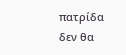πατρίδα δεν θα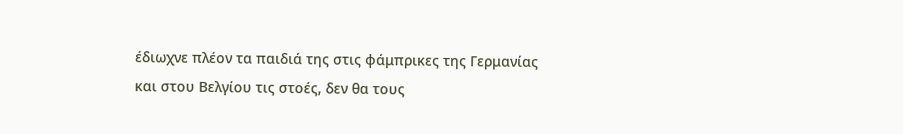έδιωχνε πλέον τα παιδιά της στις φάμπρικες της Γερμανίας και στου Βελγίου τις στοές, δεν θα τους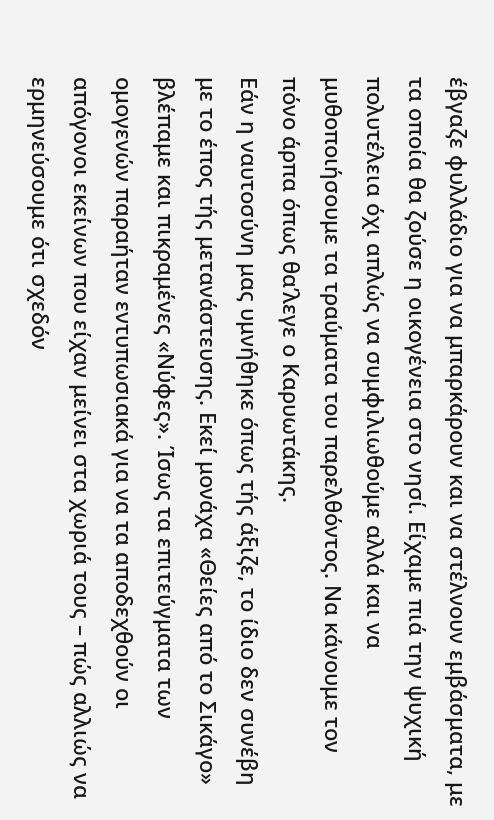έβγαζε φυλλάδιο για να μπαρκάρουν και να στέλνουν εμβάσματα, με τα οποία θα ζούσε η οικογένεια στο νησί. Είχαμε πιά την ψυχική πολυτέλεια όχι απλώς να συμφιλιωθούμε αλλά και να μυθοποιήσουμε τα τραύματα του παρελθόντος. Να κάνουμε τον πόνο άρπα όπως θα’λεγε ο Καρυωτάκης.
Εάν η ναυτοσύνη μας υμνήθηκε όπως τής άξιζε, το ίδιο δεν συνέβη με το έπος τής μετανάστευσης. Εκεί μονάχα «Θείες από το Σικάγο» βλέπαμε και πικραμένες «Νύφες». Ίσως τα επιτεύγματα των ομογενών παραήταν εντυπωσιακά για να τα αποδεχθούν οι απόγονοι εκείνων που είχαν μείνει στα χωριά τους – πώς αλλιώς να ερμηνεύσουμε ότι σχεδόν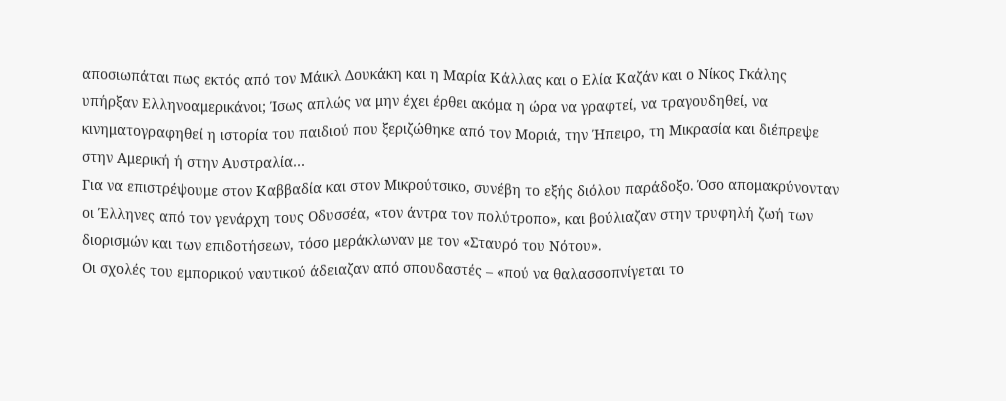αποσιωπάται πως εκτός από τον Μάικλ Δουκάκη και η Μαρία Κάλλας και ο Ελία Καζάν και ο Νίκος Γκάλης υπήρξαν Ελληνοαμερικάνοι; Ίσως απλώς να μην έχει έρθει ακόμα η ώρα να γραφτεί, να τραγουδηθεί, να κινηματογραφηθεί η ιστορία του παιδιού που ξεριζώθηκε από τον Μοριά, την Ήπειρο, τη Μικρασία και διέπρεψε στην Αμερική ή στην Αυστραλία…
Για να επιστρέψουμε στον Καββαδία και στον Μικρούτσικο, συνέβη το εξής διόλου παράδοξο. Όσο απομακρύνονταν οι Έλληνες από τον γενάρχη τους Οδυσσέα, «τον άντρα τον πολύτροπο», και βούλιαζαν στην τρυφηλή ζωή των διορισμών και των επιδοτήσεων, τόσο μεράκλωναν με τον «Σταυρό του Νότου».
Οι σχολές του εμπορικού ναυτικού άδειαζαν από σπουδαστές – «πού να θαλασσοπνίγεται το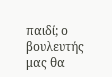παιδί; ο βουλευτής μας θα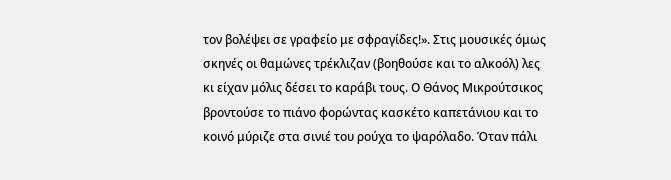τον βολέψει σε γραφείο με σφραγίδες!». Στις μουσικές όμως σκηνές οι θαμώνες τρέκλιζαν (βοηθούσε και το αλκοόλ) λες κι είχαν μόλις δέσει το καράβι τους. Ο Θάνος Μικρούτσικος βροντούσε το πιάνο φορώντας κασκέτο καπετάνιου και το κοινό μύριζε στα σινιέ του ρούχα το ψαρόλαδο. Όταν πάλι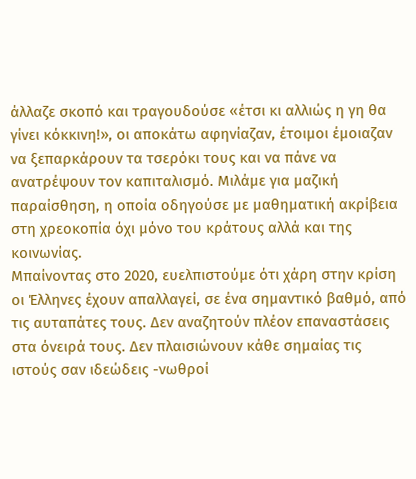άλλαζε σκοπό και τραγουδούσε «έτσι κι αλλιώς η γη θα γίνει κόκκινη!», οι αποκάτω αφηνίαζαν, έτοιμοι έμοιαζαν να ξεπαρκάρουν τα τσερόκι τους και να πάνε να ανατρέψουν τον καπιταλισμό. Μιλάμε για μαζική παραίσθηση, η οποία οδηγούσε με μαθηματική ακρίβεια στη χρεοκοπία όχι μόνο του κράτους αλλά και της κοινωνίας.
Μπαίνοντας στο 2020, ευελπιστούμε ότι χάρη στην κρίση οι Έλληνες έχουν απαλλαγεί, σε ένα σημαντικό βαθμό, από τις αυταπάτες τους. Δεν αναζητούν πλέον επαναστάσεις στα όνειρά τους. Δεν πλαισιώνουν κάθε σημαίας τις ιστούς σαν ιδεώδεις -νωθροί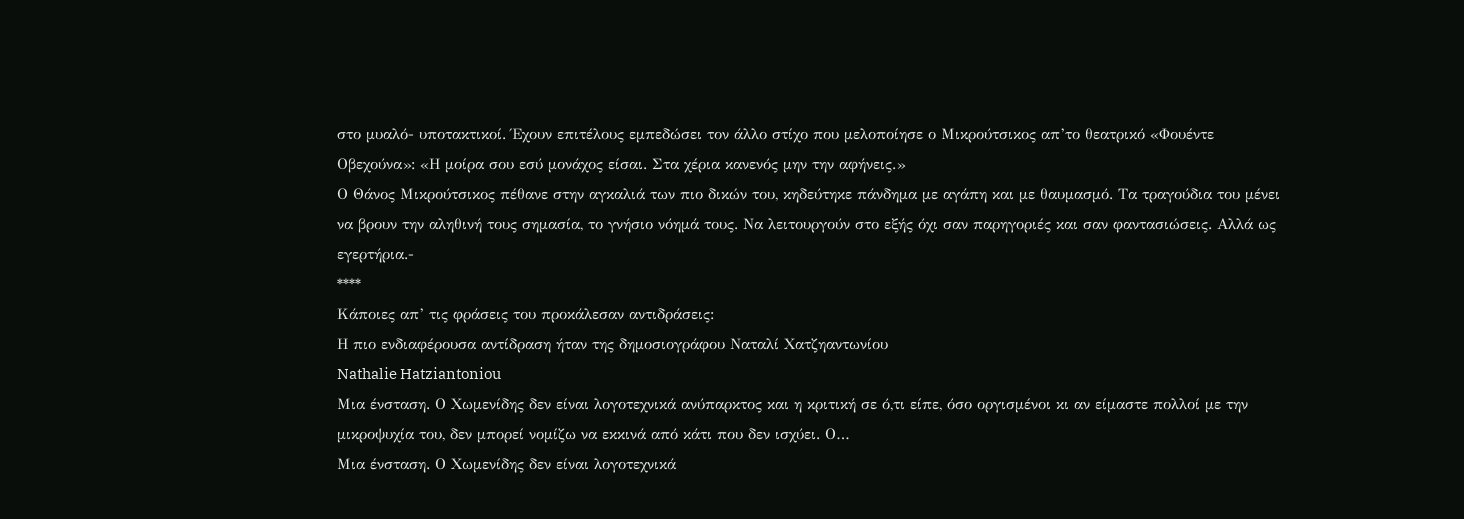στο μυαλό- υποτακτικοί. Έχουν επιτέλους εμπεδώσει τον άλλο στίχο που μελοποίησε ο Μικρούτσικος απ’το θεατρικό «Φουέντε Οβεχούνα»: «Η μοίρα σου εσύ μονάχος είσαι. Στα χέρια κανενός μην την αφήνεις.»
Ο Θάνος Μικρούτσικος πέθανε στην αγκαλιά των πιο δικών του, κηδεύτηκε πάνδημα με αγάπη και με θαυμασμό. Τα τραγούδια του μένει να βρουν την αληθινή τους σημασία, το γνήσιο νόημά τους. Να λειτουργούν στο εξής όχι σαν παρηγοριές και σαν φαντασιώσεις. Αλλά ως εγερτήρια.-
****
Κάποιες απ’ τις φράσεις του προκάλεσαν αντιδράσεις:
Η πιο ενδιαφέρουσα αντίδραση ήταν της δημοσιογράφου Ναταλί Χατζηαντωνίου
Nathalie Hatziantoniou
Μια ένσταση. Ο Χωμενίδης δεν είναι λογοτεχνικά ανύπαρκτος και η κριτική σε ό,τι είπε, όσο οργισμένοι κι αν είμαστε πολλοί με την μικροψυχία του, δεν μπορεί νομίζω να εκκινά από κάτι που δεν ισχύει. Ο…
Μια ένσταση. Ο Χωμενίδης δεν είναι λογοτεχνικά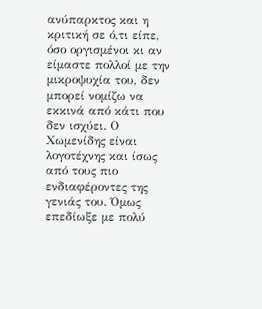ανύπαρκτος και η κριτική σε ό,τι είπε, όσο οργισμένοι κι αν είμαστε πολλοί με την μικροψυχία του, δεν μπορεί νομίζω να εκκινά από κάτι που δεν ισχύει. Ο Χωμενίδης είναι λογοτέχνης και ίσως από τους πιο ενδιαφέροντες της γενιάς του. Όμως επεδίωξε με πολύ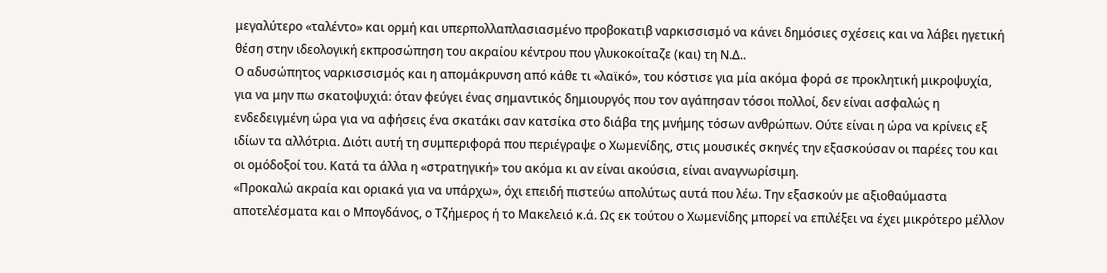μεγαλύτερο «ταλέντο» και ορμή και υπερπολλαπλασιασμένο προβοκατιβ ναρκισσισμό να κάνει δημόσιες σχέσεις και να λάβει ηγετική θέση στην ιδεολογική εκπροσώπηση του ακραίου κέντρου που γλυκοκοίταζε (και) τη Ν.Δ..
Ο αδυσώπητος ναρκισσισμός και η απομάκρυνση από κάθε τι «λαϊκό», του κόστισε για μία ακόμα φορά σε προκλητική μικροψυχία, για να μην πω σκατοψυχιά: όταν φεύγει ένας σημαντικός δημιουργός που τον αγάπησαν τόσοι πολλοί, δεν είναι ασφαλώς η ενδεδειγμένη ώρα για να αφήσεις ένα σκατάκι σαν κατσίκα στο διάβα της μνήμης τόσων ανθρώπων. Ούτε είναι η ώρα να κρίνεις εξ ιδίων τα αλλότρια. Διότι αυτή τη συμπεριφορά που περιέγραψε ο Χωμενίδης, στις μουσικές σκηνές την εξασκούσαν οι παρέες του και οι ομόδοξοί του. Κατά τα άλλα η «στρατηγική» του ακόμα κι αν είναι ακούσια, είναι αναγνωρίσιμη.
«Προκαλώ ακραία και οριακά για να υπάρχω», όχι επειδή πιστεύω απολύτως αυτά που λέω. Την εξασκούν με αξιοθαύμαστα αποτελέσματα και ο Μπογδάνος, ο Τζήμερος ή το Μακελειό κ.ά. Ως εκ τούτου ο Χωμενίδης μπορεί να επιλέξει να έχει μικρότερο μέλλον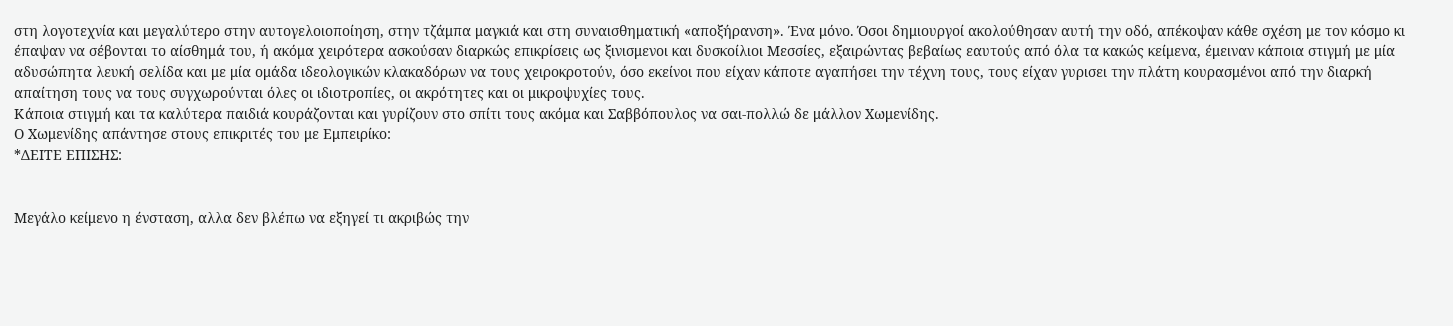στη λογοτεχνία και μεγαλύτερο στην αυτογελοιοποίηση, στην τζάμπα μαγκιά και στη συναισθηματική «αποξήρανση». Ένα μόνο. Όσοι δημιουργοί ακολούθησαν αυτή την οδό, απέκοψαν κάθε σχέση με τον κόσμο κι έπαψαν να σέβονται το αίσθημά του, ή ακόμα χειρότερα ασκούσαν διαρκώς επικρίσεις ως ξινισμενοι και δυσκοίλιοι Μεσσίες, εξαιρώντας βεβαίως εαυτούς από όλα τα κακώς κείμενα, έμειναν κάποια στιγμή με μία αδυσώπητα λευκή σελίδα και με μία ομάδα ιδεολογικών κλακαδόρων να τους χειροκροτούν, όσο εκείνοι που είχαν κάποτε αγαπήσει την τέχνη τους, τους είχαν γυρισει την πλάτη κουρασμένοι από την διαρκή απαίτηση τους να τους συγχωρούνται όλες οι ιδιοτροπίες, οι ακρότητες και οι μικροψυχίες τους.
Κάποια στιγμή και τα καλύτερα παιδιά κουράζονται και γυρίζουν στο σπίτι τους ακόμα και Σαββόπουλος να σαι-πολλώ δε μάλλον Χωμενίδης.
Ο Χωμενίδης απάντησε στους επικριτές του με Εμπειρίκο:
*ΔΕΙΤΕ ΕΠΙΣΗΣ:


Mεγάλο κείμενο η ένσταση, αλλα δεν βλέπω να εξηγεί τι ακριβώς την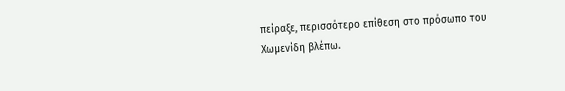πείραξε, περισσότερο επίθεση στο πρόσωπο του Χωμενίδη βλέπω.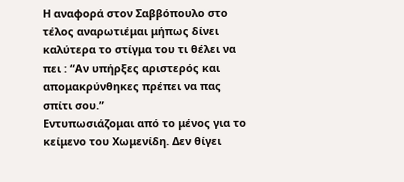Η αναφορά στον Σαββόπουλο στο τέλος αναρωτιέμαι μήπως δίνει καλύτερα το στίγμα του τι θέλει να πει : “Αν υπήρξες αριστερός και απομακρύνθηκες πρέπει να πας σπίτι σου.”
Εντυπωσιάζομαι από το μένος για το κείμενο του Χωμενίδη. Δεν θίγει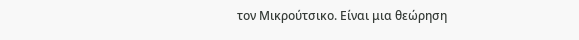τον Μικρούτσικο. Είναι μια θεώρηση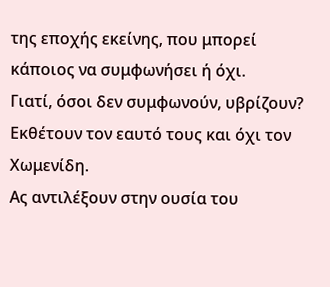της εποχής εκείνης, που μπορεί κάποιος να συμφωνήσει ή όχι.
Γιατί, όσοι δεν συμφωνούν, υβρίζουν? Εκθέτουν τον εαυτό τους και όχι τον Χωμενίδη.
Ας αντιλέξουν στην ουσία του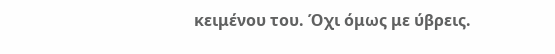κειμένου του. Όχι όμως με ύβρεις.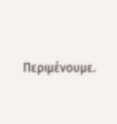Περιμένουμε.